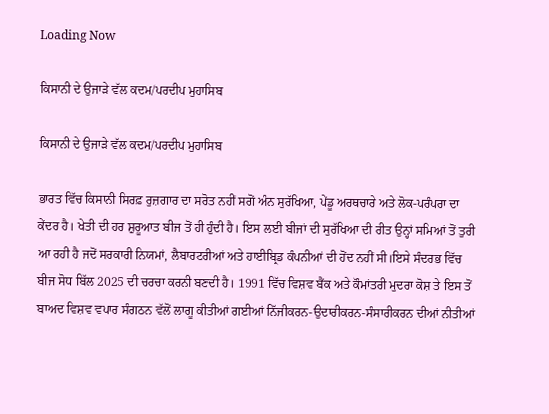Loading Now

ਕਿਸਾਨੀ ਦੇ ਉਜਾੜੇ ਵੱਲ ਕਦਮ/ਪਰਦੀਪ ਮੁਹਾਸਿਬ

ਕਿਸਾਨੀ ਦੇ ਉਜਾੜੇ ਵੱਲ ਕਦਮ/ਪਰਦੀਪ ਮੁਹਾਸਿਬ

ਭਾਰਤ ਵਿੱਚ ਕਿਸਾਨੀ ਸਿਰਫ਼ ਰੁਜ਼ਗਾਰ ਦਾ ਸਰੋਤ ਨਹੀਂ ਸਗੋਂ ਅੰਨ ਸੁਰੱਖਿਆ, ਪੇਂਡੂ ਅਰਥਚਾਰੇ ਅਤੇ ਲੋਕ-ਪਰੰਪਰਾ ਦਾ ਕੇਂਦਰ ਹੈ। ਖੇਤੀ ਦੀ ਹਰ ਸ਼ੁਰੂਆਤ ਬੀਜ ਤੋਂ ਹੀ ਹੁੰਦੀ ਹੈ। ਇਸ ਲਈ ਬੀਜਾਂ ਦੀ ਸੁਰੱਖਿਆ ਦੀ ਰੀਤ ਉਨ੍ਹਾਂ ਸਮਿਆਂ ਤੋਂ ਤੁਰੀ ਆ ਰਹੀ ਹੈ ਜਦੋਂ ਸਰਕਾਰੀ ਨਿਯਮਾਂ, ਲੈਬਾਰਟਰੀਆਂ ਅਤੇ ਹਾਈਬ੍ਰਿਡ ਕੰਪਨੀਆਂ ਦੀ ਹੋਂਦ ਨਹੀਂ ਸੀ।ਇਸੇ ਸੰਦਰਭ ਵਿੱਚ ਬੀਜ ਸੋਧ ਬਿੱਲ 2025 ਦੀ ਚਰਚਾ ਕਰਨੀ ਬਣਦੀ ਹੈ। 1991 ਵਿੱਚ ਵਿਸ਼ਵ ਬੈਂਕ ਅਤੇ ਕੌਮਾਂਤਰੀ ਮੁਦਰਾ ਕੋਸ਼ ਤੇ ਇਸ ਤੋਂ ਬਾਅਦ ਵਿਸ਼ਵ ਵਪਾਰ ਸੰਗਠਨ ਵੱਲੋਂ ਲਾਗੂ ਕੀਤੀਆਂ ਗਈਆਂ ਨਿੱਜੀਕਰਨ-ਉਦਾਰੀਕਰਨ-ਸੰਸਾਰੀਕਰਨ ਦੀਆਂ ਨੀਤੀਆਂ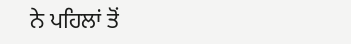ਨੇ ਪਹਿਲਾਂ ਤੋਂ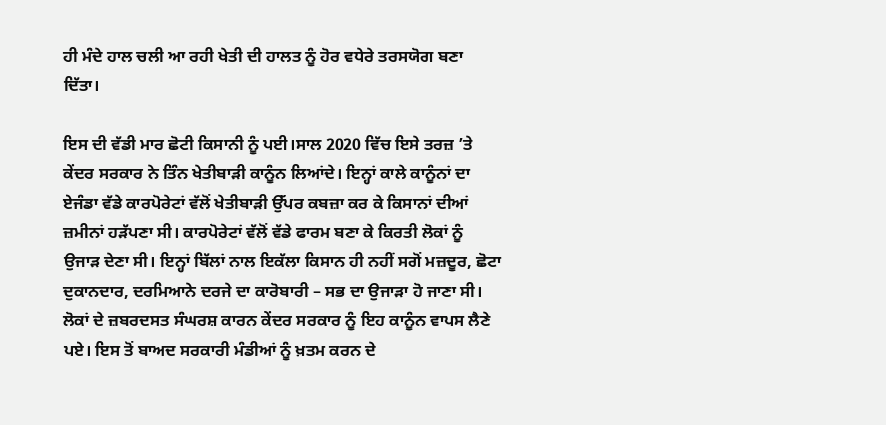ਹੀ ਮੰਦੇ ਹਾਲ ਚਲੀ ਆ ਰਹੀ ਖੇਤੀ ਦੀ ਹਾਲਤ ਨੂੰ ਹੋਰ ਵਧੇਰੇ ਤਰਸਯੋਗ ਬਣਾ ਦਿੱਤਾ।

ਇਸ ਦੀ ਵੱਡੀ ਮਾਰ ਛੋਟੀ ਕਿਸਾਨੀ ਨੂੰ ਪਈ।ਸਾਲ 2020 ਵਿੱਚ ਇਸੇ ਤਰਜ਼ ’ਤੇ ਕੇਂਦਰ ਸਰਕਾਰ ਨੇ ਤਿੰਨ ਖੇਤੀਬਾੜੀ ਕਾਨੂੰਨ ਲਿਆਂਦੇ। ਇਨ੍ਹਾਂ ਕਾਲੇ ਕਾਨੂੰਨਾਂ ਦਾ ਏਜੰਡਾ ਵੱਡੇ ਕਾਰਪੋਰੇਟਾਂ ਵੱਲੋਂ ਖੇਤੀਬਾੜੀ ਉੱਪਰ ਕਬਜ਼ਾ ਕਰ ਕੇ ਕਿਸਾਨਾਂ ਦੀਆਂ ਜ਼ਮੀਨਾਂ ਹੜੱਪਣਾ ਸੀ। ਕਾਰਪੋਰੇਟਾਂ ਵੱਲੋਂ ਵੱਡੇ ਫਾਰਮ ਬਣਾ ਕੇ ਕਿਰਤੀ ਲੋਕਾਂ ਨੂੰ ਉਜਾੜ ਦੇਣਾ ਸੀ। ਇਨ੍ਹਾਂ ਬਿੱਲਾਂ ਨਾਲ ਇਕੱਲਾ ਕਿਸਾਨ ਹੀ ਨਹੀਂ ਸਗੋਂ ਮਜ਼ਦੂਰ, ਛੋਟਾ ਦੁਕਾਨਦਾਰ, ਦਰਮਿਆਨੇ ਦਰਜੇ ਦਾ ਕਾਰੋਬਾਰੀ – ਸਭ ਦਾ ਉਜਾੜਾ ਹੋ ਜਾਣਾ ਸੀ। ਲੋਕਾਂ ਦੇ ਜ਼ਬਰਦਸਤ ਸੰਘਰਸ਼ ਕਾਰਨ ਕੇਂਦਰ ਸਰਕਾਰ ਨੂੰ ਇਹ ਕਾਨੂੰਨ ਵਾਪਸ ਲੈਣੇ ਪਏ। ਇਸ ਤੋਂ ਬਾਅਦ ਸਰਕਾਰੀ ਮੰਡੀਆਂ ਨੂੰ ਖ਼ਤਮ ਕਰਨ ਦੇ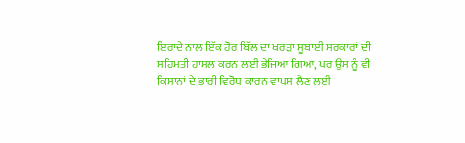ਇਰਾਦੇ ਨਾਲ ਇੱਕ ਹੋਰ ਬਿੱਲ ਦਾ ਖਰੜਾ ਸੂਬਾਈ ਸਰਕਾਰਾਂ ਦੀ ਸਹਿਮਤੀ ਹਾਸਲ ਕਰਨ ਲਈ ਭੇਜਿਆ ਗਿਆ, ਪਰ ਉਸ ਨੂੰ ਵੀ ਕਿਸਾਨਾਂ ਦੇ ਭਾਰੀ ਵਿਰੋਧ ਕਾਰਨ ਵਾਪਸ ਲੈਣ ਲਈ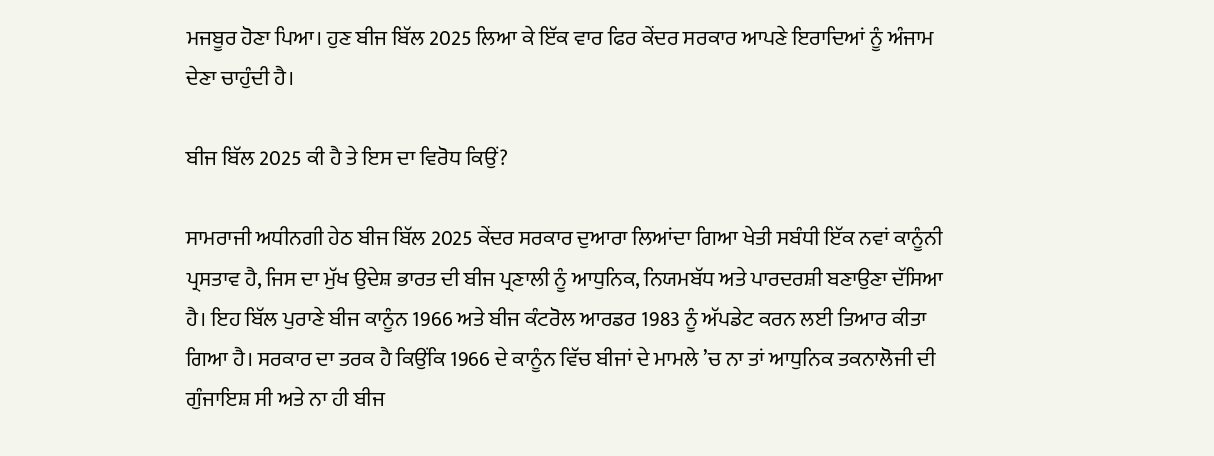ਮਜਬੂਰ ਹੋਣਾ ਪਿਆ। ਹੁਣ ਬੀਜ ਬਿੱਲ 2025 ਲਿਆ ਕੇ ਇੱਕ ਵਾਰ ਫਿਰ ਕੇਂਦਰ ਸਰਕਾਰ ਆਪਣੇ ਇਰਾਦਿਆਂ ਨੂੰ ਅੰਜਾਮ ਦੇਣਾ ਚਾਹੁੰਦੀ ਹੈ।

ਬੀਜ ਬਿੱਲ 2025 ਕੀ ਹੈ ਤੇ ਇਸ ਦਾ ਵਿਰੋਧ ਕਿਉਂ?

ਸਾਮਰਾਜੀ ਅਧੀਨਗੀ ਹੇਠ ਬੀਜ ਬਿੱਲ 2025 ਕੇਂਦਰ ਸਰਕਾਰ ਦੁਆਰਾ ਲਿਆਂਦਾ ਗਿਆ ਖੇਤੀ ਸਬੰਧੀ ਇੱਕ ਨਵਾਂ ਕਾਨੂੰਨੀ ਪ੍ਰਸਤਾਵ ਹੈ, ਜਿਸ ਦਾ ਮੁੱਖ ਉਦੇਸ਼ ਭਾਰਤ ਦੀ ਬੀਜ ਪ੍ਰਣਾਲੀ ਨੂੰ ਆਧੁਨਿਕ, ਨਿਯਮਬੱਧ ਅਤੇ ਪਾਰਦਰਸ਼ੀ ਬਣਾਉਣਾ ਦੱਸਿਆ ਹੈ। ਇਹ ਬਿੱਲ ਪੁਰਾਣੇ ਬੀਜ ਕਾਨੂੰਨ 1966 ਅਤੇ ਬੀਜ ਕੰਟਰੋਲ ਆਰਡਰ 1983 ਨੂੰ ਅੱਪਡੇਟ ਕਰਨ ਲਈ ਤਿਆਰ ਕੀਤਾ ਗਿਆ ਹੈ। ਸਰਕਾਰ ਦਾ ਤਰਕ ਹੈ ਕਿਉਂਕਿ 1966 ਦੇ ਕਾਨੂੰਨ ਵਿੱਚ ਬੀਜਾਂ ਦੇ ਮਾਮਲੇ ’ਚ ਨਾ ਤਾਂ ਆਧੁਨਿਕ ਤਕਨਾਲੋਜੀ ਦੀ ਗੁੰਜਾਇਸ਼ ਸੀ ਅਤੇ ਨਾ ਹੀ ਬੀਜ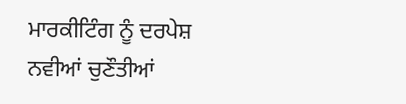ਮਾਰਕੀਟਿੰਗ ਨੂੰ ਦਰਪੇਸ਼ ਨਵੀਆਂ ਚੁਣੌਤੀਆਂ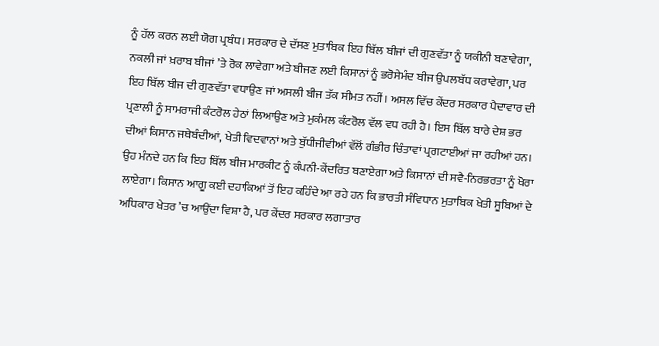ਨੂੰ ਹੱਲ ਕਰਨ ਲਈ ਯੋਗ ਪ੍ਰਬੰਧ। ਸਰਕਾਰ ਦੇ ਦੱਸਣ ਮੁਤਾਬਿਕ ਇਹ ਬਿੱਲ ਬੀਜਾਂ ਦੀ ਗੁਣਵੱਤਾ ਨੂੰ ਯਕੀਨੀ ਬਣਾਵੇਗਾ, ਨਕਲੀ ਜਾਂ ਖ਼ਰਾਬ ਬੀਜਾਂ ’ਤੇ ਰੋਕ ਲਾਵੇਗਾ ਅਤੇ ਬੀਜਣ ਲਈ ਕਿਸਾਨਾਂ ਨੂੰ ਭਰੋਸੇਮੰਦ ਬੀਜ ਉਪਲਬੱਧ ਕਰਾਵੇਗਾ, ਪਰ ਇਹ ਬਿੱਲ ਬੀਜ ਦੀ ਗੁਣਵੱਤਾ ਵਧਾਉਣ ਜਾਂ ਅਸਲੀ ਬੀਜ ਤੱਕ ਸੀਮਤ ਨਹੀਂ। ਅਸਲ ਵਿੱਚ ਕੇਂਦਰ ਸਰਕਾਰ ਪੈਦਾਵਾਰ ਦੀ ਪ੍ਰਣਾਲੀ ਨੂੰ ਸਾਮਰਾਜੀ ਕੰਟਰੋਲ ਹੇਠਾਂ ਲਿਆਉਣ ਅਤੇ ਮੁਕੰਮਲ ਕੰਟਰੋਲ ਵੱਲ ਵਧ ਰਹੀ ਹੈ। ਇਸ ਬਿੱਲ ਬਾਰੇ ਦੇਸ਼ ਭਰ ਦੀਆਂ ਕਿਸਾਨ ਜਥੇਬੰਦੀਆਂ, ਖੇਤੀ ਵਿਦਵਾਨਾਂ ਅਤੇ ਬੁੱਧੀਜੀਵੀਆਂ ਵੱਲੋਂ ਗੰਭੀਰ ਚਿੰਤਾਵਾਂ ਪ੍ਰਗਟਾਈਆਂ ਜਾ ਰਹੀਆਂ ਹਨ। ਉਹ ਮੰਨਦੇ ਹਨ ਕਿ ਇਹ ਬਿੱਲ ਬੀਜ ਮਾਰਕੀਟ ਨੂੰ ਕੰਪਨੀ-ਕੇਂਦਰਿਤ ਬਣਾਏਗਾ ਅਤੇ ਕਿਸਾਨਾਂ ਦੀ ਸਵੈ-ਨਿਰਭਰਤਾ ਨੂੰ ਖੋਰਾ ਲਾਏਗਾ। ਕਿਸਾਨ ਆਗੂ ਕਈ ਦਹਾਕਿਆਂ ਤੋਂ ਇਹ ਕਹਿੰਦੇ ਆ ਰਹੇ ਹਨ ਕਿ ਭਾਰਤੀ ਸੰਵਿਧਾਨ ਮੁਤਾਬਿਕ ਖੇਤੀ ਸੂਬਿਆਂ ਦੇ ਅਧਿਕਾਰ ਖੇਤਰ ’ਚ ਆਉਂਦਾ ਵਿਸ਼ਾ ਹੈ, ਪਰ ਕੇਂਦਰ ਸਰਕਾਰ ਲਗਾਤਾਰ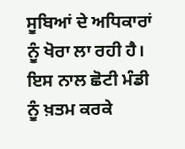ਸੂਬਿਆਂ ਦੇ ਅਧਿਕਾਰਾਂ ਨੂੰ ਖੋਰਾ ਲਾ ਰਹੀ ਹੈ। ਇਸ ਨਾਲ ਛੋਟੀ ਮੰਡੀ ਨੂੰ ਖ਼ਤਮ ਕਰਕੇ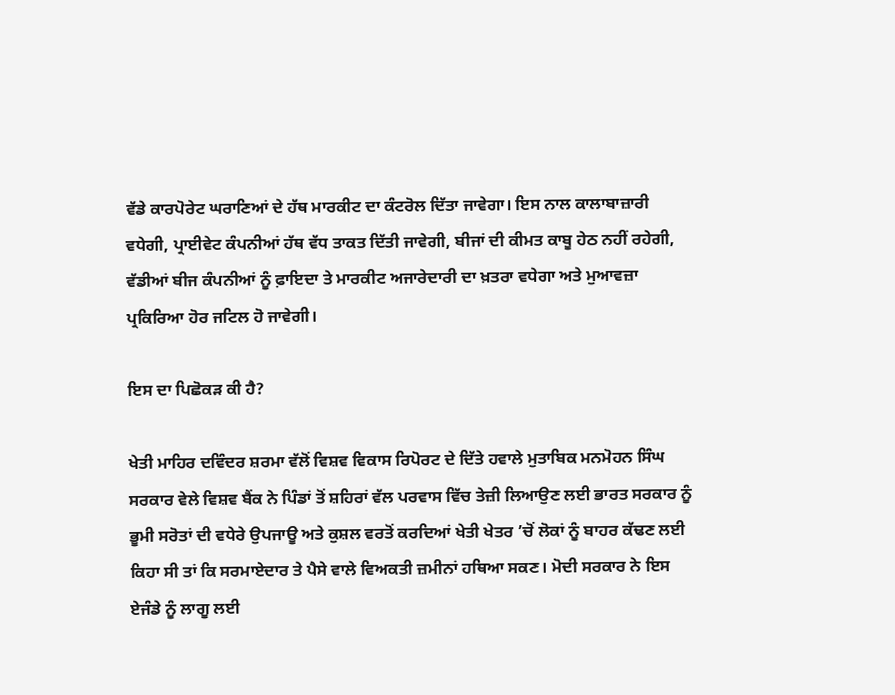ਵੱਡੇ ਕਾਰਪੋਰੇਟ ਘਰਾਣਿਆਂ ਦੇ ਹੱਥ ਮਾਰਕੀਟ ਦਾ ਕੰਟਰੋਲ ਦਿੱਤਾ ਜਾਵੇਗਾ। ਇਸ ਨਾਲ ਕਾਲਾਬਾਜ਼ਾਰੀ ਵਧੇਗੀ, ਪ੍ਰਾਈਵੇਟ ਕੰਪਨੀਆਂ ਹੱਥ ਵੱਧ ਤਾਕਤ ਦਿੱਤੀ ਜਾਵੇਗੀ, ਬੀਜਾਂ ਦੀ ਕੀਮਤ ਕਾਬੂ ਹੇਠ ਨਹੀਂ ਰਹੇਗੀ, ਵੱਡੀਆਂ ਬੀਜ ਕੰਪਨੀਆਂ ਨੂੰ ਫ਼ਾਇਦਾ ਤੇ ਮਾਰਕੀਟ ਅਜਾਰੇਦਾਰੀ ਦਾ ਖ਼ਤਰਾ ਵਧੇਗਾ ਅਤੇ ਮੁਆਵਜ਼ਾ ਪ੍ਰਕਿਰਿਆ ਹੋਰ ਜਟਿਲ ਹੋ ਜਾਵੇਗੀ।

ਇਸ ਦਾ ਪਿਛੋਕੜ ਕੀ ਹੈ?

ਖੇਤੀ ਮਾਹਿਰ ਦਵਿੰਦਰ ਸ਼ਰਮਾ ਵੱਲੋਂ ਵਿਸ਼ਵ ਵਿਕਾਸ ਰਿਪੋਰਟ ਦੇ ਦਿੱਤੇ ਹਵਾਲੇ ਮੁਤਾਬਿਕ ਮਨਮੋਹਨ ਸਿੰਘ ਸਰਕਾਰ ਵੇਲੇ ਵਿਸ਼ਵ ਬੈਂਕ ਨੇ ਪਿੰਡਾਂ ਤੋਂ ਸ਼ਹਿਰਾਂ ਵੱਲ ਪਰਵਾਸ ਵਿੱਚ ਤੇਜ਼ੀ ਲਿਆਉਣ ਲਈ ਭਾਰਤ ਸਰਕਾਰ ਨੂੰ ਭੂਮੀ ਸਰੋਤਾਂ ਦੀ ਵਧੇਰੇ ਉਪਜਾਊ ਅਤੇ ਕੁਸ਼ਲ ਵਰਤੋਂ ਕਰਦਿਆਂ ਖੇਤੀ ਖੇਤਰ ’ਚੋਂ ਲੋਕਾਂ ਨੂੰ ਬਾਹਰ ਕੱਢਣ ਲਈ ਕਿਹਾ ਸੀ ਤਾਂ ਕਿ ਸਰਮਾਏਦਾਰ ਤੇ ਪੈਸੇ ਵਾਲੇ ਵਿਅਕਤੀ ਜ਼ਮੀਨਾਂ ਹਥਿਆ ਸਕਣ। ਮੋਦੀ ਸਰਕਾਰ ਨੇ ਇਸ ਏਜੰਡੇ ਨੂੰ ਲਾਗੂ ਲਈ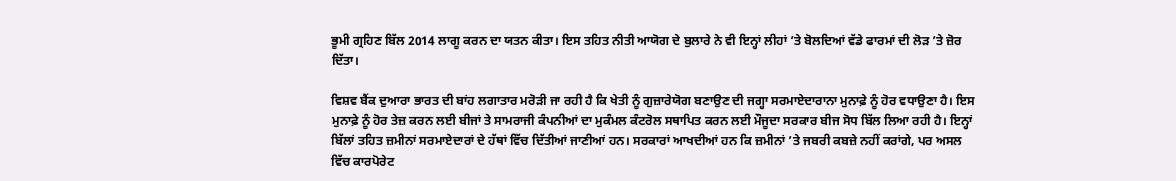ਭੂਮੀ ਗ੍ਰਹਿਣ ਬਿੱਲ 2014 ਲਾਗੂ ਕਰਨ ਦਾ ਯਤਨ ਕੀਤਾ। ਇਸ ਤਹਿਤ ਨੀਤੀ ਆਯੋਗ ਦੇ ਬੁਲਾਰੇ ਨੇ ਵੀ ਇਨ੍ਹਾਂ ਲੀਹਾਂ ’ਤੇ ਬੋਲਦਿਆਂ ਵੱਡੇ ਫਾਰਮਾਂ ਦੀ ਲੋੜ ’ਤੇ ਜ਼ੋਰ ਦਿੱਤਾ।

ਵਿਸ਼ਵ ਬੈਂਕ ਦੁਆਰਾ ਭਾਰਤ ਦੀ ਬਾਂਹ ਲਗਾਤਾਰ ਮਰੋੜੀ ਜਾ ਰਹੀ ਹੈ ਕਿ ਖੇਤੀ ਨੂੰ ਗੁਜ਼ਾਰੇਯੋਗ ਬਣਾਉਣ ਦੀ ਜਗ੍ਹਾ ਸਰਮਾਏਦਾਰਾਨਾ ਮੁਨਾਫ਼ੇ ਨੂੰ ਹੋਰ ਵਧਾਉਣਾ ਹੈ। ਇਸ ਮੁਨਾਫ਼ੇ ਨੂੰ ਹੋਰ ਤੇਜ਼ ਕਰਨ ਲਈ ਬੀਜਾਂ ਤੇ ਸਾਮਰਾਜੀ ਕੰਪਨੀਆਂ ਦਾ ਮੁਕੰਮਲ ਕੰਟਰੋਲ ਸਥਾਪਿਤ ਕਰਨ ਲਈ ਮੌਜੂਦਾ ਸਰਕਾਰ ਬੀਜ ਸੋਧ ਬਿੱਲ ਲਿਆ ਰਹੀ ਹੈ। ਇਨ੍ਹਾਂ ਬਿੱਲਾਂ ਤਹਿਤ ਜ਼ਮੀਨਾਂ ਸਰਮਾਏਦਾਰਾਂ ਦੇ ਹੱਥਾਂ ਵਿੱਚ ਦਿੱਤੀਆਂ ਜਾਣੀਆਂ ਹਨ। ਸਰਕਾਰਾਂ ਆਖਦੀਆਂ ਹਨ ਕਿ ਜ਼ਮੀਨਾਂ ’ਤੇ ਜਬਰੀ ਕਬਜ਼ੇ ਨਹੀਂ ਕਰਾਂਗੇ, ਪਰ ਅਸਲ ਵਿੱਚ ਕਾਰਪੋਰੇਟ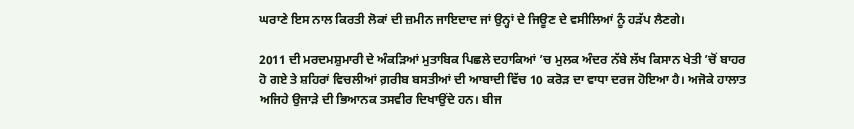ਘਰਾਣੇ ਇਸ ਨਾਲ ਕਿਰਤੀ ਲੋਕਾਂ ਦੀ ਜ਼ਮੀਨ ਜਾਇਦਾਦ ਜਾਂ ਉਨ੍ਹਾਂ ਦੇ ਜਿਊਣ ਦੇ ਵਸੀਲਿਆਂ ਨੂੰ ਹੜੱਪ ਲੈਣਗੇ।

2011 ਦੀ ਮਰਦਮਸ਼ੁਮਾਰੀ ਦੇ ਅੰਕੜਿਆਂ ਮੁਤਾਬਿਕ ਪਿਛਲੇ ਦਹਾਕਿਆਂ ’ਚ ਮੁਲਕ ਅੰਦਰ ਨੱਬੇ ਲੱਖ ਕਿਸਾਨ ਖੇਤੀ ’ਚੋਂ ਬਾਹਰ ਹੋ ਗਏ ਤੇ ਸ਼ਹਿਰਾਂ ਵਿਚਲੀਆਂ ਗ਼ਰੀਬ ਬਸਤੀਆਂ ਦੀ ਆਬਾਦੀ ਵਿੱਚ 10 ਕਰੋੜ ਦਾ ਵਾਧਾ ਦਰਜ ਹੋਇਆ ਹੈ। ਅਜੋਕੇ ਹਾਲਾਤ ਅਜਿਹੇ ਉਜਾੜੇ ਦੀ ਭਿਆਨਕ ਤਸਵੀਰ ਦਿਖਾਉਂਦੇ ਹਨ। ਬੀਜ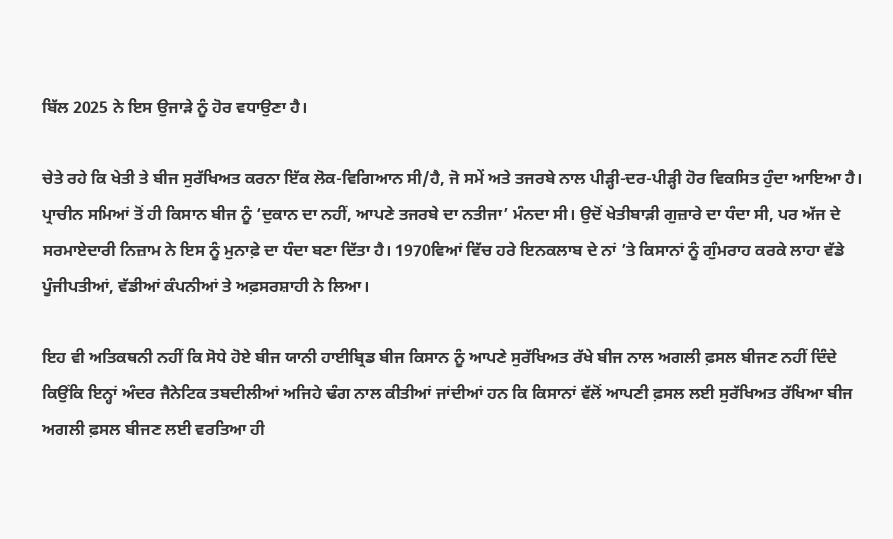ਬਿੱਲ 2025 ਨੇ ਇਸ ਉਜਾੜੇ ਨੂੰ ਹੋਰ ਵਧਾਉਣਾ ਹੈ।

ਚੇਤੇ ਰਹੇ ਕਿ ਖੇਤੀ ਤੇ ਬੀਜ ਸੁਰੱਖਿਅਤ ਕਰਨਾ ਇੱਕ ਲੋਕ-ਵਿਗਿਆਨ ਸੀ/ਹੈ, ਜੋ ਸਮੇਂ ਅਤੇ ਤਜਰਬੇ ਨਾਲ ਪੀੜ੍ਹੀ-ਦਰ-ਪੀੜ੍ਹੀ ਹੋਰ ਵਿਕਸਿਤ ਹੁੰਦਾ ਆਇਆ ਹੈ। ਪ੍ਰਾਚੀਨ ਸਮਿਆਂ ਤੋਂ ਹੀ ਕਿਸਾਨ ਬੀਜ ਨੂੰ ‘ਦੁਕਾਨ ਦਾ ਨਹੀਂ, ਆਪਣੇ ਤਜਰਬੇ ਦਾ ਨਤੀਜਾ’ ਮੰਨਦਾ ਸੀ। ਉਦੋਂ ਖੇਤੀਬਾੜੀ ਗੁਜ਼ਾਰੇ ਦਾ ਧੰਦਾ ਸੀ, ਪਰ ਅੱਜ ਦੇ ਸਰਮਾਏਦਾਰੀ ਨਿਜ਼ਾਮ ਨੇ ਇਸ ਨੂੰ ਮੁਨਾਫ਼ੇ ਦਾ ਧੰਦਾ ਬਣਾ ਦਿੱਤਾ ਹੈ। 1970ਵਿਆਂ ਵਿੱਚ ਹਰੇ ਇਨਕਲਾਬ ਦੇ ਨਾਂ ’ਤੇ ਕਿਸਾਨਾਂ ਨੂੰ ਗੁੰਮਰਾਹ ਕਰਕੇ ਲਾਹਾ ਵੱਡੇ ਪੂੰਜੀਪਤੀਆਂ, ਵੱਡੀਆਂ ਕੰਪਨੀਆਂ ਤੇ ਅਫ਼ਸਰਸ਼ਾਹੀ ਨੇ ਲਿਆ।

ਇਹ ਵੀ ਅਤਿਕਥਨੀ ਨਹੀਂ ਕਿ ਸੋਧੇ ਹੋਏ ਬੀਜ ਯਾਨੀ ਹਾਈਬ੍ਰਿਡ ਬੀਜ ਕਿਸਾਨ ਨੂੰ ਆਪਣੇ ਸੁਰੱਖਿਅਤ ਰੱਖੇ ਬੀਜ ਨਾਲ ਅਗਲੀ ਫ਼ਸਲ ਬੀਜਣ ਨਹੀਂ ਦਿੰਦੇ ਕਿਉਂਕਿ ਇਨ੍ਹਾਂ ਅੰਦਰ ਜੈਨੇਟਿਕ ਤਬਦੀਲੀਆਂ ਅਜਿਹੇ ਢੰਗ ਨਾਲ ਕੀਤੀਆਂ ਜਾਂਦੀਆਂ ਹਨ ਕਿ ਕਿਸਾਨਾਂ ਵੱਲੋਂ ਆਪਣੀ ਫ਼ਸਲ ਲਈ ਸੁਰੱਖਿਅਤ ਰੱਖਿਆ ਬੀਜ ਅਗਲੀ ਫ਼ਸਲ ਬੀਜਣ ਲਈ ਵਰਤਿਆ ਹੀ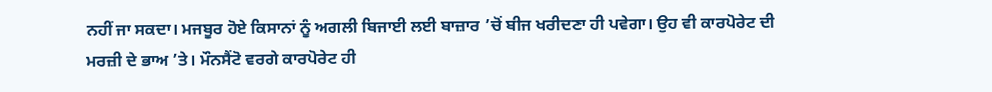ਨਹੀਂ ਜਾ ਸਕਦਾ। ਮਜਬੂਰ ਹੋਏ ਕਿਸਾਨਾਂ ਨੂੰ ਅਗਲੀ ਬਿਜਾਈ ਲਈ ਬਾਜ਼ਾਰ ’ਚੋਂ ਬੀਜ ਖਰੀਦਣਾ ਹੀ ਪਵੇਗਾ। ਉਹ ਵੀ ਕਾਰਪੋਰੇਟ ਦੀ ਮਰਜ਼ੀ ਦੇ ਭਾਅ ’ਤੇ। ਮੌਨਸੈਂਟੋ ਵਰਗੇ ਕਾਰਪੋਰੇਟ ਹੀ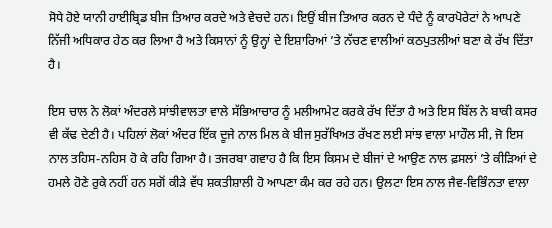ਸੋਧੇ ਹੋਏ ਯਾਨੀ ਹਾਈਬ੍ਰਿਡ ਬੀਜ ਤਿਆਰ ਕਰਦੇ ਅਤੇ ਵੇਚਦੇ ਹਨ। ਇਉਂ ਬੀਜ ਤਿਆਰ ਕਰਨ ਦੇ ਧੰਦੇ ਨੂੰ ਕਾਰਪੋਰੇਟਾਂ ਨੇ ਆਪਣੇ ਨਿੱਜੀ ਅਧਿਕਾਰ ਹੇਠ ਕਰ ਲਿਆ ਹੈ ਅਤੇ ਕਿਸਾਨਾਂ ਨੂੰ ਉਨ੍ਹਾਂ ਦੇ ਇਸ਼ਾਰਿਆਂ ’ਤੇ ਨੱਚਣ ਵਾਲੀਆਂ ਕਠਪੁਤਲੀਆਂ ਬਣਾ ਕੇ ਰੱਖ ਦਿੱਤਾ ਹੈ।

ਇਸ ਚਾਲ ਨੇ ਲੋਕਾਂ ਅੰਦਰਲੇ ਸਾਂਝੀਵਾਲਤਾ ਵਾਲੇ ਸੱਭਿਆਚਾਰ ਨੂੰ ਮਲੀਆਮੇਟ ਕਰਕੇ ਰੱਖ ਦਿੱਤਾ ਹੈ ਅਤੇ ਇਸ ਬਿੱਲ ਨੇ ਬਾਕੀ ਕਸਰ ਵੀ ਕੱਢ ਦੇਣੀ ਹੈ। ਪਹਿਲਾਂ ਲੋਕਾਂ ਅੰਦਰ ਇੱਕ ਦੂਜੇ ਨਾਲ ਮਿਲ ਕੇ ਬੀਜ ਸੁਰੱਖਿਅਤ ਰੱਖਣ ਲਈ ਸਾਂਝ ਵਾਲਾ ਮਾਹੌਲ ਸੀ, ਜੋ ਇਸ ਨਾਲ ਤਹਿਸ-ਨਹਿਸ ਹੋ ਕੇ ਰਹਿ ਗਿਆ ਹੈ। ਤਜਰਬਾ ਗਵਾਹ ਹੈ ਕਿ ਇਸ ਕਿਸਮ ਦੇ ਬੀਜਾਂ ਦੇ ਆਉਣ ਨਾਲ ਫ਼ਸਲਾਂ ’ਤੇ ਕੀੜਿਆਂ ਦੇ ਹਮਲੇ ਹੋਣੇ ਰੁਕੇ ਨਹੀਂ ਹਨ ਸਗੋਂ ਕੀੜੇ ਵੱਧ ਸ਼ਕਤੀਸ਼ਾਲੀ ਹੋ ਆਪਣਾ ਕੰਮ ਕਰ ਰਹੇ ਹਨ। ਉਲਟਾ ਇਸ ਨਾਲ ਜੈਵ-ਵਿਭਿੰਨਤਾ ਵਾਲਾ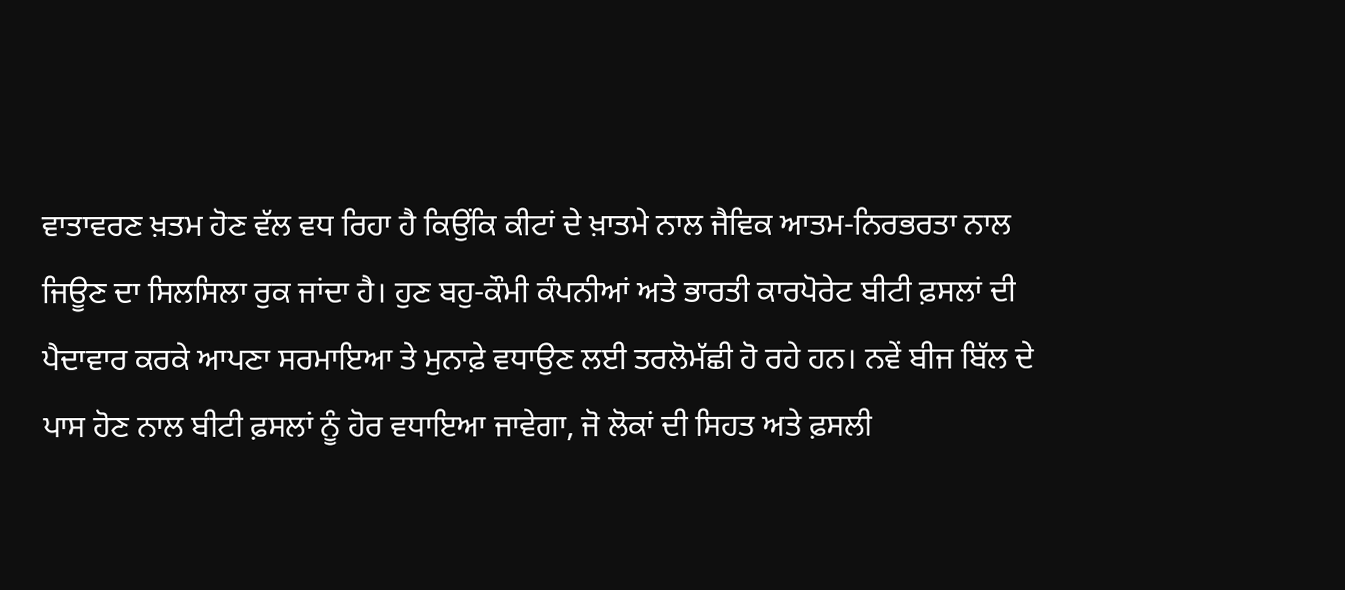ਵਾਤਾਵਰਣ ਖ਼ਤਮ ਹੋਣ ਵੱਲ ਵਧ ਰਿਹਾ ਹੈ ਕਿਉਂਕਿ ਕੀਟਾਂ ਦੇ ਖ਼ਾਤਮੇ ਨਾਲ ਜੈਵਿਕ ਆਤਮ-ਨਿਰਭਰਤਾ ਨਾਲ ਜਿਊਣ ਦਾ ਸਿਲਸਿਲਾ ਰੁਕ ਜਾਂਦਾ ਹੈ। ਹੁਣ ਬਹੁ-ਕੌਮੀ ਕੰਪਨੀਆਂ ਅਤੇ ਭਾਰਤੀ ਕਾਰਪੋਰੇਟ ਬੀਟੀ ਫ਼ਸਲਾਂ ਦੀ ਪੈਦਾਵਾਰ ਕਰਕੇ ਆਪਣਾ ਸਰਮਾਇਆ ਤੇ ਮੁਨਾਫ਼ੇ ਵਧਾਉਣ ਲਈ ਤਰਲੋਮੱਛੀ ਹੋ ਰਹੇ ਹਨ। ਨਵੇਂ ਬੀਜ ਬਿੱਲ ਦੇ ਪਾਸ ਹੋਣ ਨਾਲ ਬੀਟੀ ਫ਼ਸਲਾਂ ਨੂੰ ਹੋਰ ਵਧਾਇਆ ਜਾਵੇਗਾ, ਜੋ ਲੋਕਾਂ ਦੀ ਸਿਹਤ ਅਤੇ ਫ਼ਸਲੀ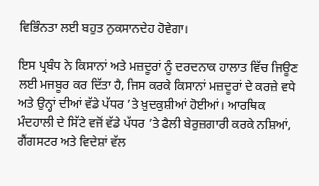ਵਿਭਿੰਨਤਾ ਲਈ ਬਹੁਤ ਨੁਕਸਾਨਦੇਹ ਹੋਵੇਗਾ।

ਇਸ ਪ੍ਰਬੰਧ ਨੇ ਕਿਸਾਨਾਂ ਅਤੇ ਮਜ਼ਦੂਰਾਂ ਨੂੰ ਦਰਦਨਾਕ ਹਾਲਾਤ ਵਿੱਚ ਜਿਊਣ ਲਈ ਮਜਬੂਰ ਕਰ ਦਿੱਤਾ ਹੈ, ਜਿਸ ਕਰਕੇ ਕਿਸਾਨਾਂ ਮਜ਼ਦੂਰਾਂ ਦੇ ਕਰਜ਼ੇ ਵਧੇ ਅਤੇ ਉਨ੍ਹਾਂ ਦੀਆਂ ਵੱਡੇ ਪੱਧਰ ’ਤੇ ਖ਼ੁਦਕੁਸ਼ੀਆਂ ਹੋਈਆਂ। ਆਰਥਿਕ ਮੰਦਹਾਲੀ ਦੇ ਸਿੱਟੇ ਵਜੋਂ ਵੱਡੇ ਪੱਧਰ ’ਤੇ ਫੈਲੀ ਬੇਰੁਜ਼ਗਾਰੀ ਕਰਕੇ ਨਸ਼ਿਆਂ, ਗੈਂਗਸਟਰ ਅਤੇ ਵਿਦੇਸ਼ਾਂ ਵੱਲ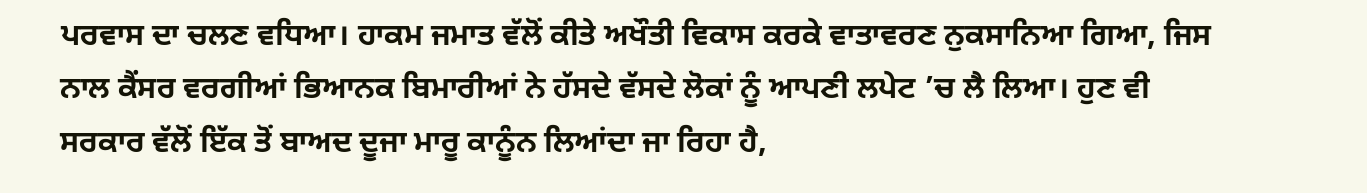ਪਰਵਾਸ ਦਾ ਚਲਣ ਵਧਿਆ। ਹਾਕਮ ਜਮਾਤ ਵੱਲੋਂ ਕੀਤੇ ਅਖੌਤੀ ਵਿਕਾਸ ਕਰਕੇ ਵਾਤਾਵਰਣ ਨੁਕਸਾਨਿਆ ਗਿਆ, ਜਿਸ ਨਾਲ ਕੈਂਸਰ ਵਰਗੀਆਂ ਭਿਆਨਕ ਬਿਮਾਰੀਆਂ ਨੇ ਹੱਸਦੇ ਵੱਸਦੇ ਲੋਕਾਂ ਨੂੰ ਆਪਣੀ ਲਪੇਟ ’ਚ ਲੈ ਲਿਆ। ਹੁਣ ਵੀ ਸਰਕਾਰ ਵੱਲੋਂ ਇੱਕ ਤੋਂ ਬਾਅਦ ਦੂਜਾ ਮਾਰੂ ਕਾਨੂੰਨ ਲਿਆਂਦਾ ਜਾ ਰਿਹਾ ਹੈ,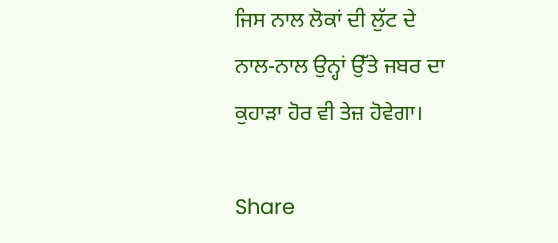ਜਿਸ ਨਾਲ ਲੋਕਾਂ ਦੀ ਲੁੱਟ ਦੇ ਨਾਲ-ਨਾਲ ਉਨ੍ਹਾਂ ਉੱਤੇ ਜਬਰ ਦਾ ਕੁਹਾੜਾ ਹੋਰ ਵੀ ਤੇਜ਼ ਹੋਵੇਗਾ।

Share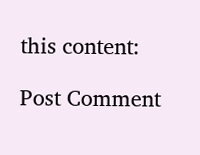this content:

Post Comment